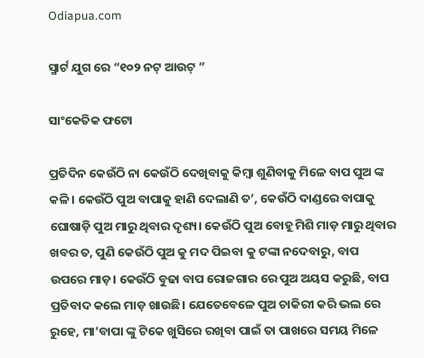Odiapua.com

ସ୍ମାର୍ଟ ଯୁଗ ରେ “୧୦୨ ନଟ୍ ଆଉଟ୍ ”

ସାଂକେତିକ ଫଟୋ

ପ୍ରତିଦିନ କେଉଁଠି ନା କେଉଁଠି ଦେଖିବାକୁ କିମ୍ବା ଶୁଣିବାକୁ ମିଳେ ବାପ ପୁଅ ଙ୍କ କଳି। କେଉଁଠି ପୁଅ ବାପାକୁ ହାଣି ଦେଲାଣି ତ’, କେଉଁଠି ଦାଣ୍ଡରେ ବାପାକୁ ଘୋଷାଡ଼ି ପୁଅ ମାରୁ ଥିବାର ଦୃଶ୍ୟ। କେଉଁଠି ପୁଅ ବୋହୂ ମିଶି ମାଡ଼ ମାରୁ ଥିବାର ଖବର ତ, ପୁଣି କେଉଁଠି ପୁଅ କୁ ମଦ ପିଇବା କୁ ଟଙ୍କା ନଦେବାରୁ, ବାପ ଉପରେ ମାଡ଼। କେଉଁଠି ବୁଢା ବାପ ରୋଜଗାର ରେ ପୁଅ ଅୟସ କରୁଛି, ବାପ ପ୍ରତିବାଦ କଲେ ମାଡ଼ ଖାଉଛି। ଯେତେବେଳେ ପୁଅ ଚାକିରୀ କରି ଭଲ ରେ ରୁହେ, ମା’ବାପା ଙ୍କୁ ଟିକେ ଖୁସିରେ ରଖିବା ପାଇଁ ତା ପାଖରେ ସମୟ ମିଳେ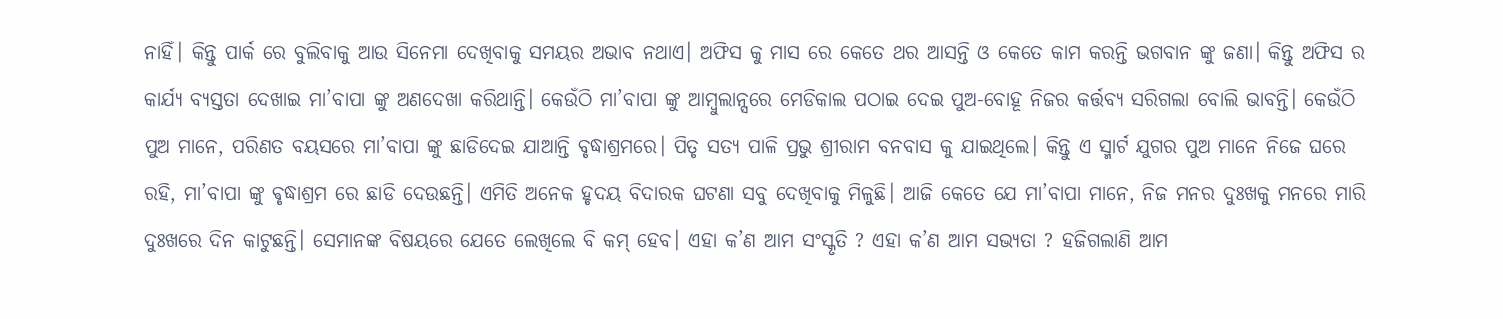ନାହିଁ। କିନ୍ତୁ ପାର୍କ ରେ ବୁଲିବାକୁ ଆଉ ସିନେମା ଦେଖିବାକୁ ସମୟର ଅଭାବ ନଥାଏ। ଅଫିସ କୁ ମାସ ରେ କେତେ ଥର ଆସନ୍ତି ଓ କେତେ କାମ କରନ୍ତି ଭଗବାନ ଙ୍କୁ ଜଣା। କିନ୍ତୁ ଅଫିସ ର କାର୍ଯ୍ୟ ବ୍ୟସ୍ତତା ଦେଖାଇ ମା’ବାପା ଙ୍କୁ ଅଣଦେଖା କରିଥାନ୍ତି। କେଉଁଠି ମା’ବାପା ଙ୍କୁ ଆମ୍ବୁଲାନ୍ସରେ ମେଡିକାଲ ପଠାଇ ଦେଇ ପୁଅ-ବୋହୂ ନିଜର କର୍ତ୍ତବ୍ୟ ସରିଗଲା ବୋଲି ଭାବନ୍ତି। କେଉଁଠି ପୁଅ ମାନେ, ପରିଣତ ବୟସରେ ମା’ବାପା ଙ୍କୁ ଛାଡିଦେଇ ଯାଆନ୍ତି ବୃଦ୍ଧାଶ୍ରମରେ। ପିତୃ ସତ୍ୟ ପାଳି ପ୍ରଭୁ ଶ୍ରୀରାମ ବନବାସ କୁ ଯାଇଥିଲେ। କିନ୍ତୁ ଏ ସ୍ମାର୍ଟ ଯୁଗର ପୁଅ ମାନେ ନିଜେ ଘରେ ରହି, ମା’ବାପା ଙ୍କୁ ଵୃଦ୍ଧାଶ୍ରମ ରେ ଛାଡି ଦେଉଛନ୍ତି। ଏମିତି ଅନେକ ହୃଦୟ ବିଦାରକ ଘଟଣା ସବୁ ଦେଖିବାକୁ ମିଳୁଛି। ଆଜି କେତେ ଯେ ମା’ବାପା ମାନେ, ନିଜ ମନର ଦୁଃଖକୁ ମନରେ ମାରି ଦୁଃଖରେ ଦିନ କାଟୁଛନ୍ତି। ସେମାନଙ୍କ ବିଷୟରେ ଯେତେ ଲେଖିଲେ ବି କମ୍ ହେବ। ଏହା କ’ଣ ଆମ ସଂସ୍କୃତି ? ଏହା କ’ଣ ଆମ ସଭ୍ୟତା ? ହଜିଗଲାଣି ଆମ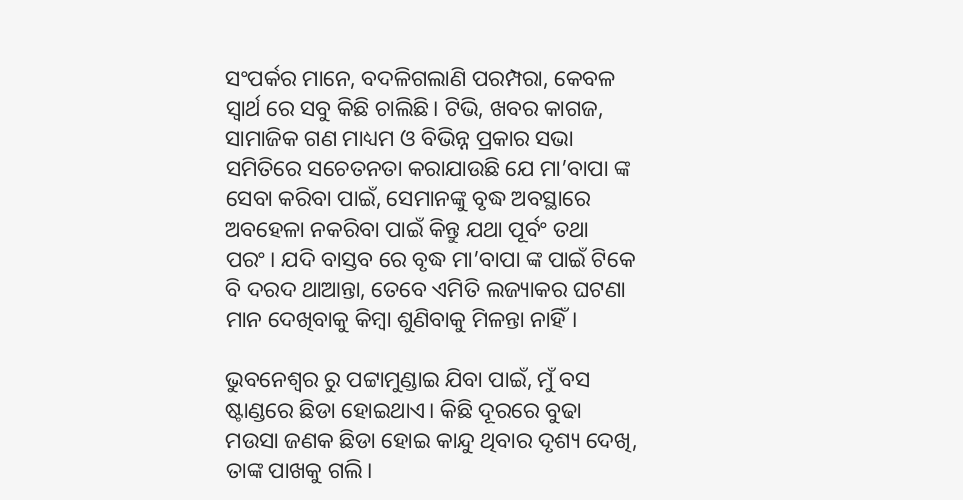ସଂପର୍କର ମାନେ, ବଦଳିଗଲାଣି ପରମ୍ପରା, କେବଳ ସ୍ୱାର୍ଥ ରେ ସବୁ କିଛି ଚାଲିଛି। ଟିଭି, ଖବର କାଗଜ, ସାମାଜିକ ଗଣ ମାଧ୍ୟମ ଓ ବିଭିନ୍ନ ପ୍ରକାର ସଭା ସମିତିରେ ସଚେତନତା କରାଯାଉଛି ଯେ ମା’ବାପା ଙ୍କ ସେବା କରିବା ପାଇଁ, ସେମାନଙ୍କୁ ବୃଦ୍ଧ ଅବସ୍ଥାରେ ଅବହେଳା ନକରିବା ପାଇଁ କିନ୍ତୁ ଯଥା ପୂର୍ବଂ ତଥା ପରଂ। ଯଦି ବାସ୍ତବ ରେ ବୃଦ୍ଧ ମା’ବାପା ଙ୍କ ପାଇଁ ଟିକେ ବି ଦରଦ ଥାଆନ୍ତା, ତେବେ ଏମିତି ଲଜ୍ୟାକର ଘଟଣା ମାନ ଦେଖିବାକୁ କିମ୍ବା ଶୁଣିବାକୁ ମିଳନ୍ତା ନାହିଁ।

ଭୁବନେଶ୍ୱର ରୁ ପଟ୍ଟାମୁଣ୍ଡାଇ ଯିବା ପାଇଁ, ମୁଁ ବସ ଷ୍ଟାଣ୍ଡରେ ଛିଡା ହୋଇଥାଏ। କିଛି ଦୂରରେ ବୁଢା ମଉସା ଜଣକ ଛିଡା ହୋଇ କାନ୍ଦୁ ଥିବାର ଦୃଶ୍ୟ ଦେଖି, ତାଙ୍କ ପାଖକୁ ଗଲି।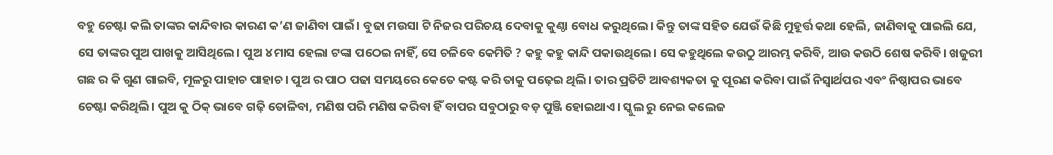ବହୁ ଚେଷ୍ଟା କଲି ତାଙ୍କର କାନ୍ଦିବାର କାରଣ କ’ଣ ଜାଣିବା ପାଇଁ। ବୁଢା ମଉସା ଟି ନିଜର ପରିଚୟ ଦେବାକୁ କୁଣ୍ଠା ବୋଧ କରୁଥିଲେ। କିନ୍ତୁ ତାଙ୍କ ସହିତ ଯେଉଁ କିଛି ମୁହୂର୍ତ୍ତ କଥା ହେଲି, ଜାଣିବାକୁ ପାଇଲି ଯେ, ସେ ତାଙ୍କର ପୁଅ ପାଖକୁ ଆସିଥିଲେ। ପୁଅ ୪ ମାସ ହେଲା ଟଙ୍କା ପଠେଇ ନାହିଁ, ସେ ଚଳିବେ କେମିତି ? କହୁ କହୁ କାନ୍ଦି ପକାଉଥିଲେ। ସେ କହୁଥିଲେ କଉଠୁ ଆରମ୍ଭ କରିବି, ଆଉ କଉଠି ଶେଷ କରିବି। ଖଜୁରୀ ଗଛ ର କି ଗୁଣ ଗାଇବି, ମୂଳରୁ ପାହାଚ ପାହାଚ। ପୁଅ ର ପାଠ ପଢା ସମୟରେ କେତେ କଷ୍ଟ କରି ତାକୁ ପଢ଼େଇ ଥିଲି। ତାର ପ୍ରତିଟି ଆବଶ୍ୟକତା କୁ ପୂରଣ କରିବା ପାଇଁ ନିସ୍ଵାର୍ଥପର ଏବଂ ନିଷ୍ଠାପର ଭାବେ ଚେଷ୍ଟା କରିଥିଲି। ପୁଅ କୁ ଠିକ୍ ଭାବେ ଗଢ଼ି ତୋଳିବା, ମଣିଷ ପରି ମଣିଷ କରିବା ହିଁ ବାପର ସବୁଠାରୁ ବଡ଼ ପୁଞ୍ଜି ହୋଇଥାଏ। ସ୍କୁଲ ରୁ ନେଇ କଲେଜ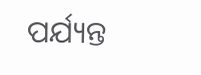ପର୍ଯ୍ୟନ୍ତ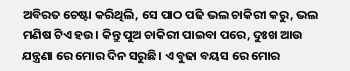ଅବିରତ ଚେଷ୍ଟା କରିଥିଲି, ସେ ପାଠ ପଢି ଭଲ ଚାକିରୀ କରୁ, ଭଲ ମଣିଷ ଟିଏ ହଉ। କିନ୍ତୁ ପୁଅ ଚାକିରୀ ପାଇବା ପରେ, ଦୁଃଖ ଆଉ ଯନ୍ତ୍ରଣା ରେ ମୋର ଦିନ ସରୁଛି। ଏ ବୁଢା ବୟସ ରେ ମୋର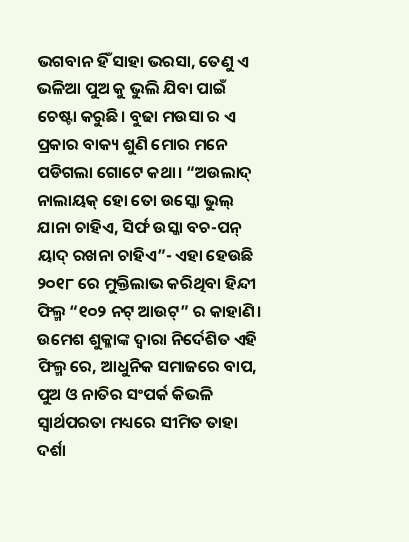ଭଗବାନ ହିଁ ସାହା ଭରସା, ତେଣୁ ଏ ଭଳିଆ ପୁଅ କୁ ଭୁଲି ଯିବା ପାଇଁ ଚେଷ୍ଟା କରୁଛି। ବୁଢା ମଉସା ର ଏ ପ୍ରକାର ବାକ୍ୟ ଶୁଣି ମୋର ମନେ ପଡିଗଲା ଗୋଟେ କଥା। “ଅଉଲାଦ୍ ନାଲାୟକ୍ ହୋ ତୋ ଉସ୍କୋ ଭୁଲ୍ ଯାନା ଚାହିଏ, ସିର୍ଫ ଉସ୍କା ବଚ-ପନ୍ ୟାଦ୍ ରଖନା ଚାହିଏ”- ଏହା ହେଉଛି ୨୦୧୮ ରେ ମୁକ୍ତିଲାଭ କରିଥିବା ହିନ୍ଦୀ ଫିଲ୍ମ “୧୦୨ ନଟ୍ ଆଉଟ୍” ର କାହାଣି। ଉମେଶ ଶୁକ୍ଳାଙ୍କ ଦ୍ୱାରା ନିର୍ଦେଶିତ ଏହି ଫିଲ୍ମ ରେ, ଆଧୁନିକ ସମାଜରେ ବାପ, ପୁଅ ଓ ନାତିର ସଂପର୍କ କିଭଳି ସ୍ୱାର୍ଥପରତା ମଧ୍ୟରେ ସୀମିତ ତାହା ଦର୍ଶା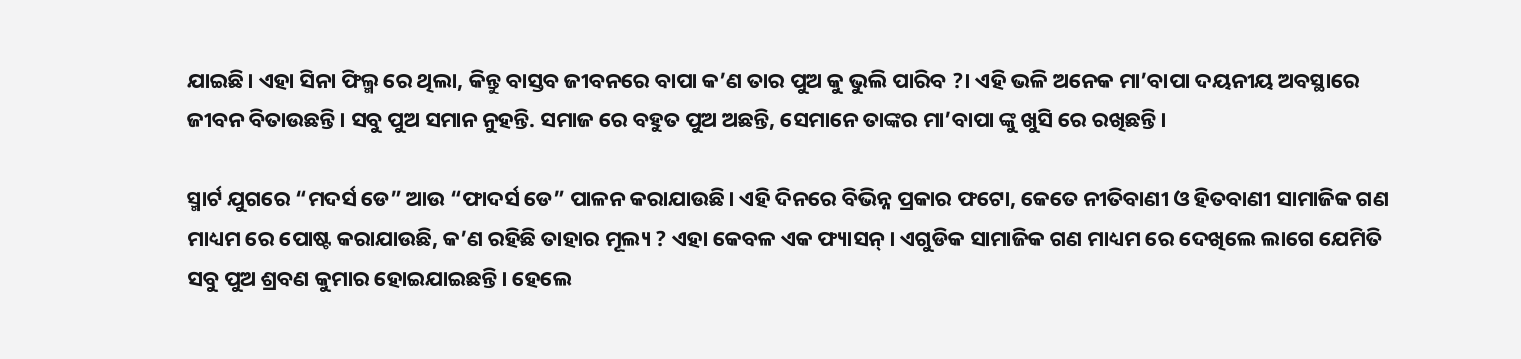ଯାଇଛି। ଏହା ସିନା ଫିଲ୍ମ ରେ ଥିଲା, କିନ୍ତୁ ବାସ୍ତବ ଜୀବନରେ ବାପା କ’ଣ ତାର ପୁଅ କୁ ଭୁଲି ପାରିବ ?। ଏହି ଭଳି ଅନେକ ମା’ବାପା ଦୟନୀୟ ଅବସ୍ଥାରେ ଜୀବନ ବିତାଉଛନ୍ତି। ସବୁ ପୁଅ ସମାନ ନୁହନ୍ତି. ସମାଜ ରେ ବହୁତ ପୁଅ ଅଛନ୍ତି, ସେମାନେ ତାଙ୍କର ମା’ବାପା ଙ୍କୁ ଖୁସି ରେ ରଖିଛନ୍ତି।

ସ୍ମାର୍ଟ ଯୁଗରେ “ମଦର୍ସ ଡେ” ଆଉ “ଫାଦର୍ସ ଡେ” ପାଳନ କରାଯାଉଛି। ଏହି ଦିନରେ ବିଭିନ୍ନ ପ୍ରକାର ଫଟୋ, କେତେ ନୀତିବାଣୀ ଓ ହିତବାଣୀ ସାମାଜିକ ଗଣ ମାଧ୍ୟମ ରେ ପୋଷ୍ଟ କରାଯାଉଛି, କ’ଣ ରହିଛି ତାହାର ମୂଲ୍ୟ ? ଏହା କେବଳ ଏକ ଫ୍ୟାସନ୍। ଏଗୁଡିକ ସାମାଜିକ ଗଣ ମାଧ୍ୟମ ରେ ଦେଖିଲେ ଲାଗେ ଯେମିତି ସବୁ ପୁଅ ଶ୍ରବଣ କୁମାର ହୋଇଯାଇଛନ୍ତି। ହେଲେ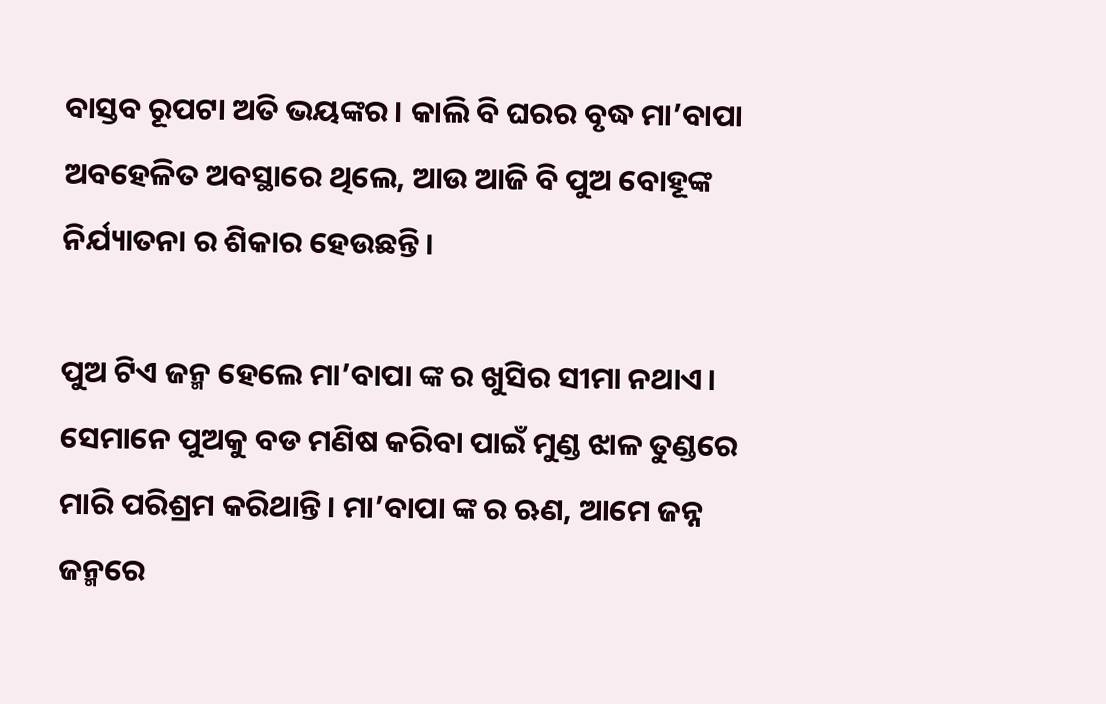ବାସ୍ତବ ରୂପଟା ଅତି ଭୟଙ୍କର। କାଲି ବି ଘରର ବୃଦ୍ଧ ମା’ବାପା ଅବହେଳିତ ଅବସ୍ଥାରେ ଥିଲେ, ଆଉ ଆଜି ବି ପୁଅ ବୋହୂଙ୍କ ନିର୍ଯ୍ୟାତନା ର ଶିକାର ହେଉଛନ୍ତି।

ପୁଅ ଟିଏ ଜନ୍ମ ହେଲେ ମା’ବାପା ଙ୍କ ର ଖୁସିର ସୀମା ନଥାଏ। ସେମାନେ ପୁଅକୁ ବଡ ମଣିଷ କରିବା ପାଇଁ ମୁଣ୍ଡ ଝାଳ ତୁଣ୍ଡରେ ମାରି ପରିଶ୍ରମ କରିଥାନ୍ତି। ମା’ବାପା ଙ୍କ ର ଋଣ, ଆମେ ଜନ୍ନ ଜନ୍ମରେ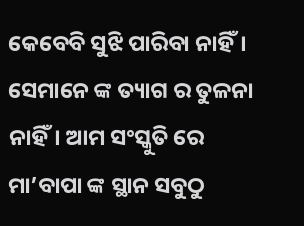କେବେବି ସୁଝି ପାରିବା ନାହିଁ। ସେମାନେ ଙ୍କ ତ୍ୟାଗ ର ତୁଳନା ନାହିଁ। ଆମ ସଂସ୍କୁତି ରେ ମା’ବାପା ଙ୍କ ସ୍ଥାନ ସବୁଠୁ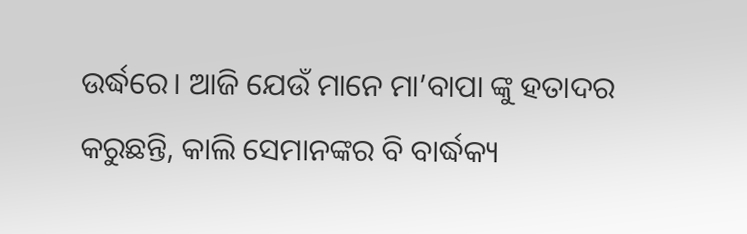ଉର୍ଦ୍ଧରେ। ଆଜି ଯେଉଁ ମାନେ ମା’ବାପା ଙ୍କୁ ହତାଦର କରୁଛନ୍ତି, କାଲି ସେମାନଙ୍କର ବି ବାର୍ଦ୍ଧକ୍ୟ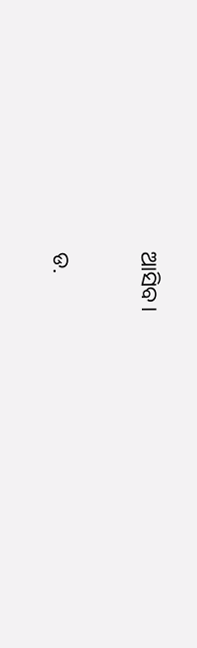ଆସିବ।

ଡ.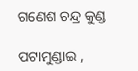ଗଣେଶ ଚନ୍ଦ୍ର କୁଣ୍ଡ

ପଟାମୁଣ୍ଡାଇ ,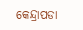କେନ୍ଦ୍ରାପଡା